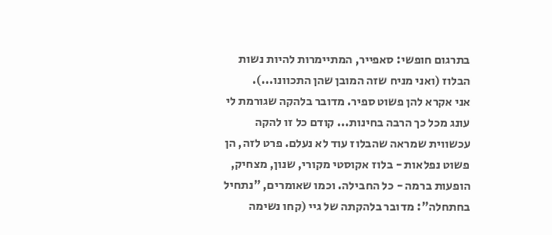בתרגום חופשי: סאפייר, המתיימרות להיות נשות הבלוז (ואני מניח שזה המובן שהן התכוונו...).
אני אקרא להן פשוט ספיר. מדובר בלהקה שגורמת לי עונג מכל כך הרבה בחינות... קודם כל זו להקה עכשווית שמראה שהבלוז עוד לא נעלם. פרט לזה, הן פשוט נפלאות - בלוז אקוסטי מקורי, שנון, מצחיק, הופעות ברמה - כל החבילה. וכמו שאומרים, "נתחיל בחתחלה": מדובר בלהקתה של גיי (קחו נשימה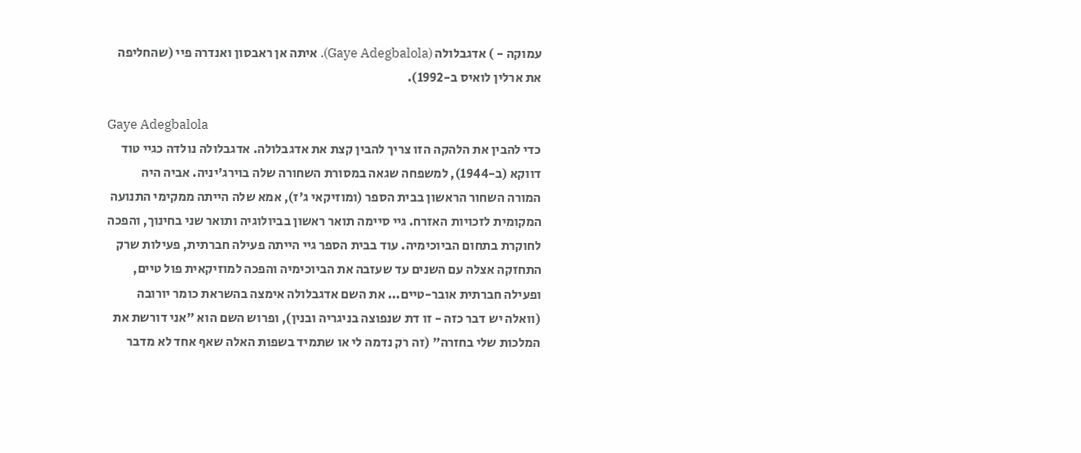עמוקה - ) אדגבלולה (Gaye Adegbalola). איתה אן ראבסון ואנדרה פיי (שהחליפה את ארלין לואיס ב-1992).

Gaye Adegbalola
כדי להבין את הלהקה הזו צריך להבין קצת את אדגבלולה. אדגבלולה נולדה כגיי טוד דווקא (ב-1944), למשפחה שגאה במסורת השחורה שלה בוירג'יניה. אביה היה המורה השחור הראשון בבית הספר (ומוזיקאי ג'ז), אמא שלה הייתה ממקימי התנועה המקומית לזכויות האזרח. גיי סיימה תואר ראשון בביולוגיה ותואר שני בחינוך, והפכה לחוקרת בתחום הביוכימיה. עוד בבית הספר גיי הייתה פעילה חברתית, פעילות שרק התחזקה אצלה עם השנים עד שעזבה את הביוכימיה והפכה למוזיקאית פול טיים, ופעילה חברתית אובר-טיים... את השם אדגבלולה אימצה בהשראת כומר יורובה (וואלה יש דבר כזה - זו דת שנפוצה בניגריה ובנין), ופרוש השם הוא "אני דורשת את המלכות שלי בחזרה" (זה רק נדמה לי או שתמיד בשפות האלה שאף אחד לא מדבר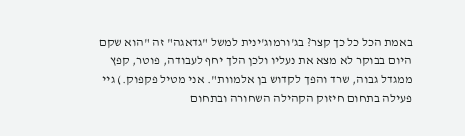באמת הכל כל כך קצר? בג'ורמוג'ינית למשל "גדאגה" זה "הוא שקם היום בבוקר לא מצא את נעליו ולכן הלך יחף לעבודה, פוטר, קפץ ממגדל גבוה, שרד והפך לקדוש בן אלמוות". אני מטיל פקפוק.) גיי פעילה בתחום חיזוק הקהילה השחורה ובתחום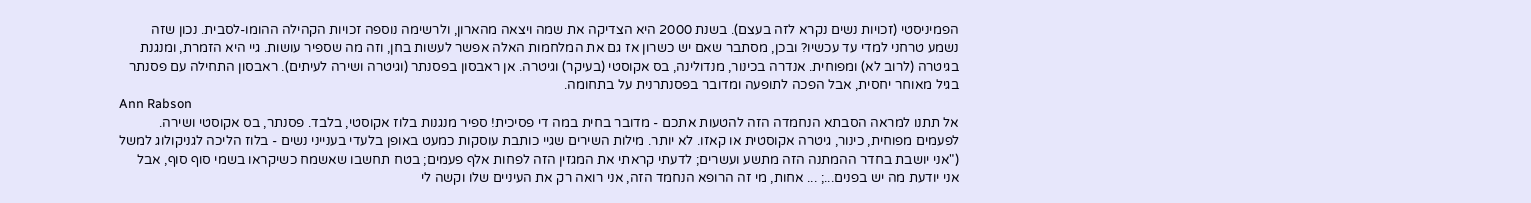הפמיניסטי (זכויות נשים נקרא לזה בעצם). בשנת 2000 היא הצדיקה את שמה ויצאה מהארון, ולרשימה נוספה זכויות הקהילה ההומו-לסבית. נכון שזה נשמע טרחני למדי עד עכשיו? ובכן, מסתבר שאם יש כשרון אז גם את המלחמות האלה אפשר לעשות בחן, וזה מה שספיר עושות. גיי היא הזמרת, ומנגנת בגיטרה (לרוב לא) ומפוחית. אנדרה בכינור, מנדולינה, בס אקוסטי (בעיקר) וגיטרה. אן ראבסון בפסנתר (וגיטרה ושירה לעיתים). ראבסון התחילה עם פסנתר בגיל מאוחר יחסית, אבל הפכה לתופעה ומדובר בפסנתרנית על בתחומה.
Ann Rabson
אל תתנו למראה הסבתא הנחמדה הזה להטעות אתכם - מדובר בחית במה די פסיכית! ספיר מנגנות בלוז אקוסטי, בלבד. פסנתר, בס אקוסטי ושירה. לפעמים מפוחית, כינור, גיטרה אקוסטית או קאזו. לא יותר. מילות השירים שגיי כותבת עוסקות כמעט באופן בלעדי בענייני נשים - בלוז הליכה לגניקולוג למשל ("אני יושבת בחדר ההמתנה הזה מתשע ועשרים; לדעתי קראתי את המגזין הזה לפחות אלף פעמים; בטח תחשבו שאשמח כשיקראו בשמי סוף סוף, אבל אני יודעת מה יש בפנים...; ... אחות, מי זה הרופא הנחמד הזה, אני רואה רק את העיניים שלו וקשה לי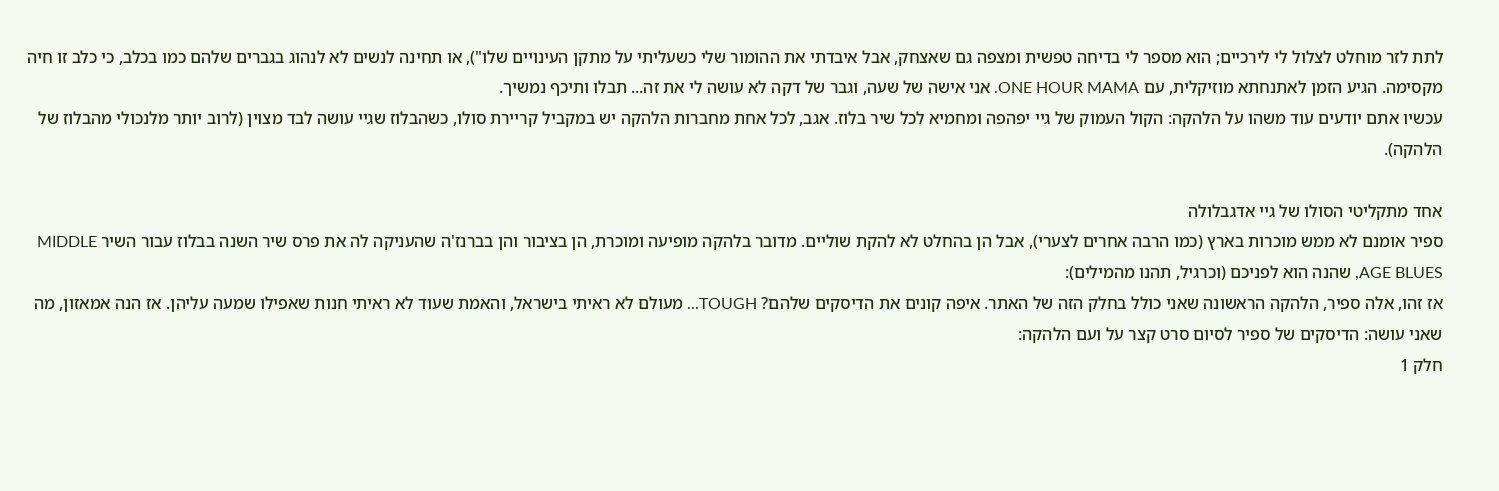לתת לזר מוחלט לצלול לי לירכיים; הוא מספר לי בדיחה טפשית ומצפה גם שאצחק, אבל איבדתי את ההומור שלי כשעליתי על מתקן העינויים שלו"), או תחינה לנשים לא לנהוג בגברים שלהם כמו בכלב, כי כלב זו חיה מקסימה. הגיע הזמן לאתנחתא מוזיקלית, עם ONE HOUR MAMA. אני אישה של שעה, וגבר של דקה לא עושה לי את זה... תבלו ותיכף נמשיך.
עכשיו אתם יודעים עוד משהו על הלהקה: הקול העמוק של גיי יפהפה ומחמיא לכל שיר בלוז. אגב, לכל אחת מחברות הלהקה יש במקביל קריירת סולו, כשהבלוז שגיי עושה לבד מצוין (לרוב יותר מלנכולי מהבלוז של הלהקה).

אחד מתקליטי הסולו של גיי אדגבלולה
ספיר אומנם לא ממש מוכרות בארץ (כמו הרבה אחרים לצערי), אבל הן בהחלט לא להקת שוליים. מדובר בלהקה מופיעה ומוכרת, הן בציבור והן בברנז'ה שהעניקה לה את פרס שיר השנה בבלוז עבור השיר MIDDLE AGE BLUES, שהנה הוא לפניכם (וכרגיל, תהנו מהמילים):
אז זהו, אלה ספיר, הלהקה הראשונה שאני כולל בחלק הזה של האתר. איפה קונים את הדיסקים שלהם? TOUGH... מעולם לא ראיתי בישראל, והאמת שעוד לא ראיתי חנות שאפילו שמעה עליהן. אז הנה אמאזון, מה שאני עושה: הדיסקים של ספיר לסיום סרט קצר על ועם הלהקה:
חלק 1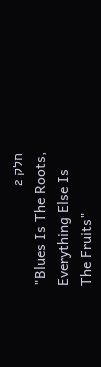חלק 2
"Blues Is The Roots,
Everything Else Is
The Fruits"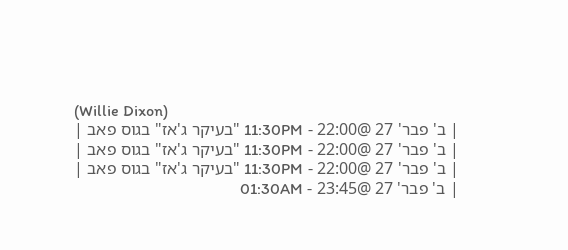(Willie Dixon)
| ב' פבר' 27 @22:00 - 11:30PM "בעיקר ג'אז" בגוס פאב |
| ב' פבר' 27 @22:00 - 11:30PM "בעיקר ג'אז" בגוס פאב |
| ב' פבר' 27 @22:00 - 11:30PM "בעיקר ג'אז" בגוס פאב |
| ב' פבר' 27 @23:45 - 01:30AM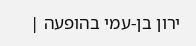ירון בן-עמי בהופעה |